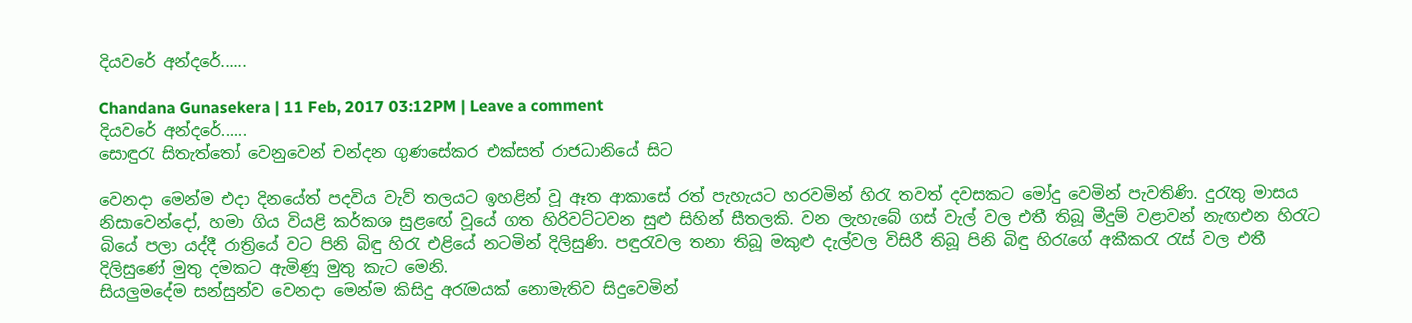දියවරේ අන්දරේ......

Chandana Gunasekera | 11 Feb, 2017 03:12PM | Leave a comment
දියවරේ අන්දරේ......
සොඳුරැ සිතැත්තෝ වෙනුවෙන් චන්දන ගුණසේකර එක්සත් රාජධානියේ සිට

වෙනදා මෙන්ම එදා දිනයේත් පදවිය වැව් තලයට ඉහළින් වූ ඈත ආකාසේ රත් පැහැයට හරවමින් හිරැ තවත් දවසකට මෝදු වෙමින් පැවතිණි. දුරැතු මාසය නිසාවෙන්දෝ, හමා ගිය වියළි කර්කශ සුළඟේ වූයේ ගත හිරිවට්ටවන සුළු සිහින් සීතලකි. වන ලැහැබේ ගස් වැල් වල එතී තිබූ මීදුම් වළාවන් නැඟඑන හිරැට බියේ පලා යද්දී රාත්‍රියේ වට පිනි බිඳු හිරැ එළියේ නටමින් දිලිසුණි. පඳුරැවල තනා තිබූ මකුළු දැල්වල විසිරී තිබූ පිනි බිඳු හිරැගේ අකීකරැ රැස් වල එතී දිලිසුණේ මුතු දමකට ඇමිණූ මුතු කැට මෙනි.
සියලුමදේම සන්සුන්ව වෙනදා මෙන්ම කිසිදු අරැමයක්‍ නොමැතිව සිදුවෙමින්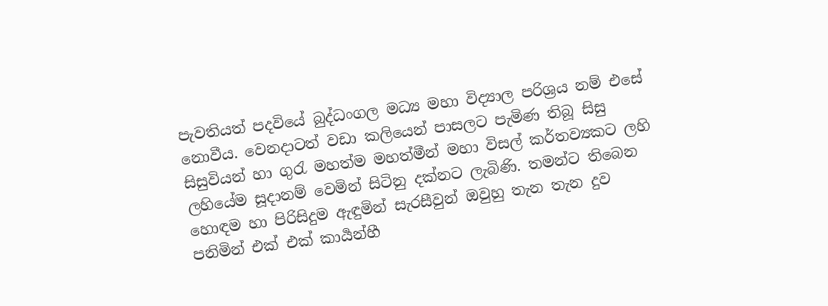පැවතියත් පදවියේ බුද්ධංගල මධ්‍ය මහා විද්‍යාල පරිශ්‍රය නම් එසේ නොවීය. වෙනදාටත් වඩා කලියෙන් පාසලට පැමිණ තිබූ සිසු සිසුවියන් හා ගුරැ මහත්ම මහත්මීන් මහා විසල් කර්තව්‍යකට ලහි ලහියේම සූදානම් වෙමින් සිටිනු දක්නට ලැබිණි. තමන්ට තිබෙන හොඳම හා පිරිසිදුම ඇඳුමින් සැරසීවුන් ඔවුහු තැන තැන දුව පනිමින් එක් එක් කාර්‍යන්හී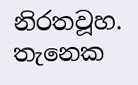නිරතවූහ.
තැනෙක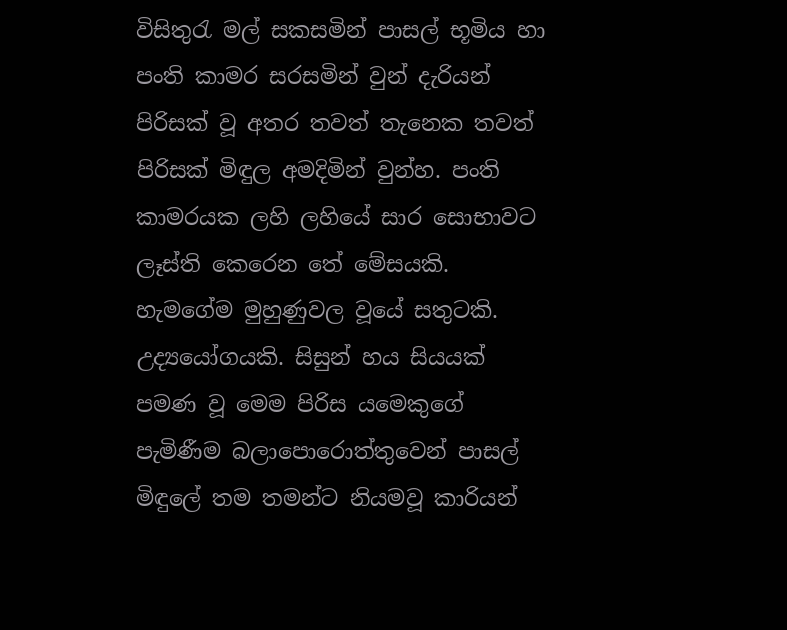විසිතුරැ මල් සකසමින් පාසල් භූමිය හා පංති කාමර සරසමින් වුන් දැරියන් පිරිසක් වූ අතර තවත් තැනෙක තවත් පිරිසක් මිඳුල අමදිමින් වුන්හ. පංති කාමරයක ලහි ලහියේ සාර සොභාවට ලෑස්ති කෙරෙන තේ මේසයකි. හැමගේම මුහුණුවල වූයේ සතුටකි. උද්‍යයෝගයකි. සිසුන් හය සියයක් පමණ වූ මෙම පිරිස යමෙකුගේ පැමිණීම බලාපොරොත්තුවෙන් පාසල් මිඳුලේ තම තමන්ට නියමවූ කාරියන්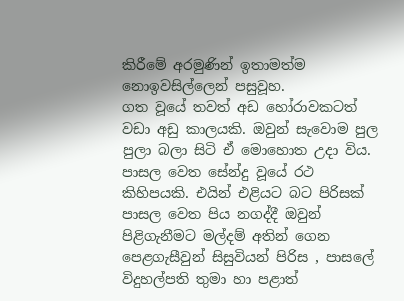කිරීමේ අරමුණින් ඉතාමත්ම නොඉවසිල්ලෙන් පසුවූහ.
ගත වූයේ තවත් අඩ හෝරාවකටත් වඩා අඩු කාලයකි. ඔවුන් සැවොම පුල පුලා බලා සිටි ඒ මොහොත උදා විය. පාසල වෙත සේන්දු වූයේ රථ කිහිපයකි. එයින් එළියට බට පිරිසක් පාසල වෙත පිය නගද්දී ඔවුන් පිළිගැනීමට මල්දම් අතින් ගෙන පෙළගැසීවුන් සිසුවියන් පිරිස , පාසලේ විදුහල්පති තුමා හා පළාත්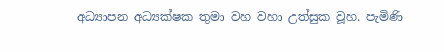අධ්‍යාපන අධ්‍යක්ෂක තුමා වහ වහා උත්සුක වූහ. පැමිණි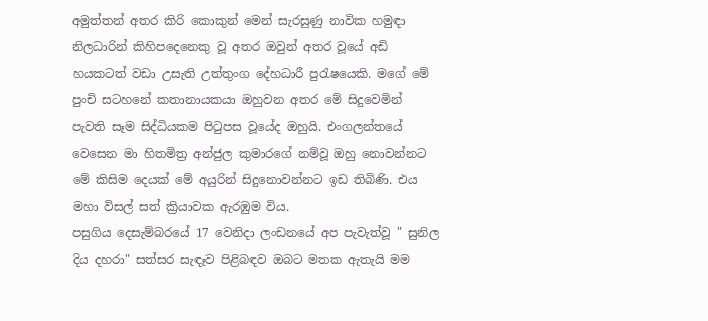අමුත්තන් අතර කිරි කොකුන් මෙන් සැරසුණු නාවික හමුඳා නිලධාරින් කිහිපදෙනෙකු වූ අතර ඔවුන් අතර වූයේ අඩි හයකටත් වඩා උසැති උත්තුංග දේහධාරී පුරැෂයෙකි. මගේ මේ පුංචි සටහනේ කතානායකයා ඔහුවන අතර මේ සිදුවෙමින් පැවති සෑම සිද්ධියකම පිටුපස වූයේද ඔහුයි. එංගලන්තයේ වෙසෙන මා හිතමිත්‍ර අන්ජුල කුමාරගේ නම්වූ ඔහු නොවන්නට මේ කිසිම දෙයක් මේ අයුරින් සිදුනොවන්නට ඉඩ තිබිණි. එය මහා විසල් සත් ක්‍රියාවක ඇරඹුම විය.
පසුගිය දෙසැම්බරයේ 17 වෙනිදා ලංඩනයේ අප පැවැත්වූ " සුනිල දිය දහරා" සත්සර සැඳෑව පිළිබඳව ඔබට මතක ඇතැයි මම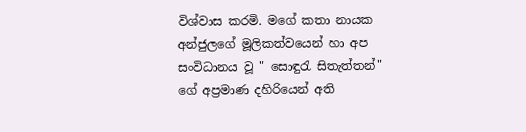විශ්වාස කරමි. මගේ කතා නායක අන්ජුලගේ මූලිකත්වයෙන් හා අප සංවිධානය වූ " සොඳුරැ සිතැත්තන්" ගේ අප්‍රමාණ දහිරියෙන් අති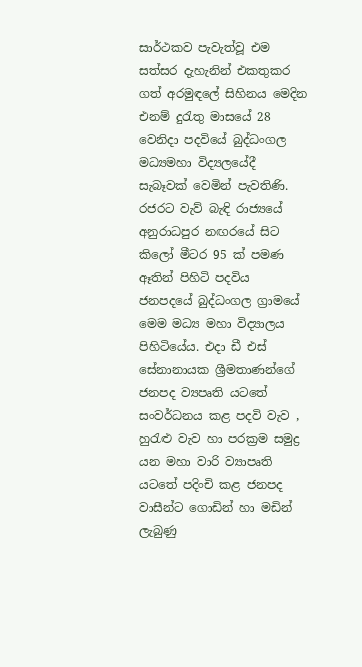සාර්ථකව පැවැත්වූ එම සත්සර දැහැනින් එකතුකර ගත් අරමුඳලේ සිහිනය මෙදින එනම් දුරැතු මාසයේ 28 වෙනිදා පදවියේ බුද්ධංගල මධ්‍යමහා විද්‍යලයේදී සැබෑවක් වෙමින් පැවතිණි.
රජරට වැව් බැඳි රාජ්‍යයේ අනුරාධපුර නඟරයේ සිට කිලෝ මීටර 95 ක් පමණ ඈතින් පිහිටි පදවිය ජනපදයේ බුද්ධංගල ග්‍රාමයේ මෙම මධ්‍ය මහා විද්‍යාලය පිහිටියේය. එදා ඩී එස් සේනානායක ශ්‍රීමතාණන්ගේ ජනපද ව්‍යපෘති යටතේ සංවර්ධනය කළ පදවි වැව , හුරැළු වැව හා පරක්‍රම සමුද්‍ර යන මහා වාරි ව්‍යාපෘති යටතේ පදිංචි කළ ජනපද වාසීන්ට ගොඩින් හා මඩින් ලැබුණු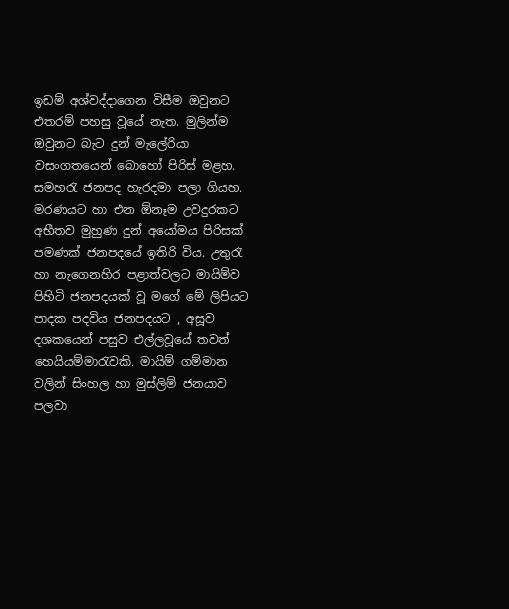ඉඩම් අශ්වද්දාගෙන විසීම ඔවුනට එතරම් පහසු වූයේ නැත. මුලින්ම ඔවුනට බැට දුන් මැලේරියා වසංගතයෙන් බොහෝ පිරිස් මළහ. සමහරැ ජනපද හැරදමා පලා ගියහ. මරණයට හා එන ඕනෑම උවදුරකට අභීතව මුහුණ දුන් අයෝමය පිරිසක් පමණක් ජනපදයේ ඉතිරි විය. උතුරැ හා නැගෙනහිර පළාත්වලට මායිම්ව පිහිටි ජනපදයක් වූ මගේ මේ ලිපියට පාදක පදවිය ජනපදයට , අසූව දශකයෙන් පසුව එල්ලවූයේ තවත් හෙයියම්මාරැවකි. මායිම් ගම්මාන වලින් සිංහල හා මුස්ලිම් ජනයාව පලවා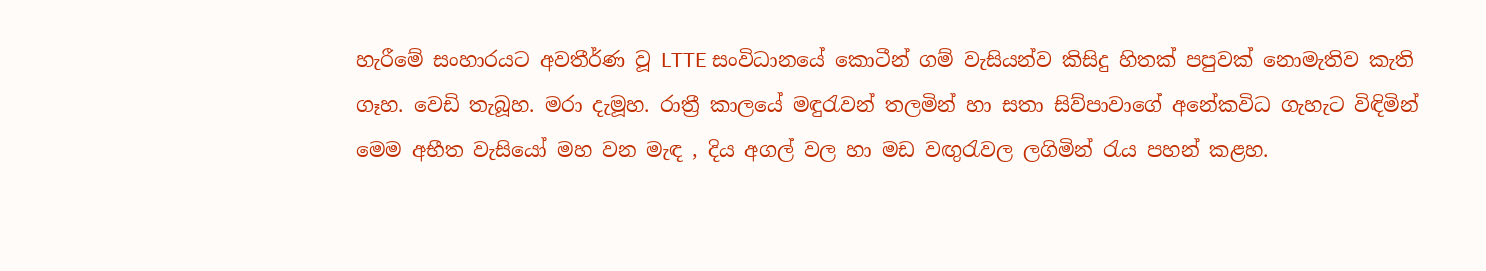හැරීමේ සංහාරයට අවතීර්ණ වූ LTTE සංවිධානයේ කොටීන් ගම් වැසියන්ව කිසිදු හිතක් පපුවක් නොමැතිව කැති ගෑහ. වෙඩි තැබූහ. මරා දැමූහ. රාත්‍රී කාලයේ මඳුරැවන් තලමින් හා සතා සිව්පාවාගේ අනේකවිධ ගැහැට විඳිමින් මෙම අභීත වැසියෝ මහ වන මැඳ , දිය අගල් වල හා මඩ වඟුරැවල ලගිමින් රැය පහන් කළහ.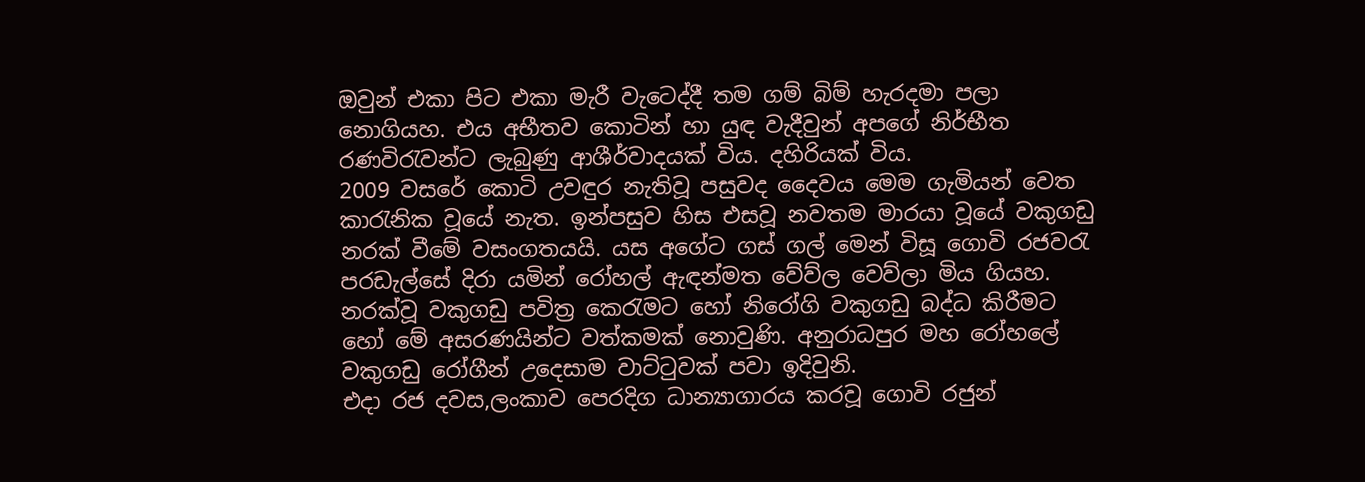ඔවුන් එකා පිට එකා මැරී වැටෙද්දී තම ගම් බිම් හැරදමා පලා නොගියහ. එය අභීතව කොටින් හා යුඳ වැදීවුන් අපගේ නිර්භීත රණවිරැවන්ට ලැබුණු ආශීර්වාදයක් විය. දහිරියක් විය.
2009 වසරේ කොටි උවඳුර නැතිවූ පසුවද දෛවය මෙම ගැමියන් වෙත කාරැනික වූයේ නැත. ඉන්පසුව හිස එසවූ නවතම මාරයා වූයේ වකුගඩු නරක් වීමේ වසංගතයයි. යස අගේට ගස් ගල් මෙන් විසූ ගොවි රජවරැ පරඩැල්සේ දිරා යමින් රෝහල් ඇඳන්මත වේව්ල වෙව්ලා මිය ගියහ. නරක්වූ වකුගඩු පවිත්‍ර කෙරැමට හෝ නිරෝගි වකුගඩු බද්ධ කිරීමට හෝ මේ අසරණයින්ට වත්කමක් නොවුණි. අනුරාධපුර මහ රෝහලේ වකුගඩු රෝගීන් උදෙසාම වාට්ටුවක් පවා ඉදිවුනි.
එදා රජ දවස,ලංකාව පෙරදිග ධාන්‍යාගාරය කරවූ ගොවි රජුන්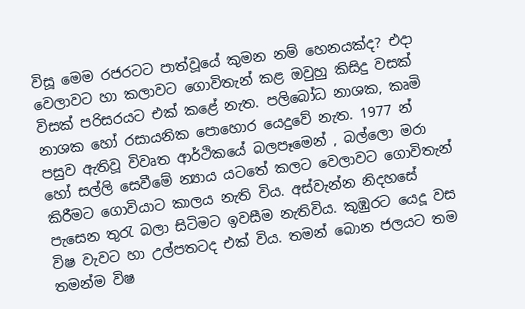විසූ මෙම රජරටට පාත්වූයේ කුමන නම් හෙනයක්ද? එදා වෙලාවට හා කලාවට ගොවිතැන් කළ ඔවුහු කිසිදු වසක් විසක් පරිසරයට එක් කළේ නැත. පලිබෝධ නාශක, කෘමි නාශක හෝ රසායනික පොහොර යෙදුවේ නැත. 1977 න් පසුව ඇතිවූ විවෘත ආර්ථිකයේ බලපෑමෙන් , බල්ලො මරා හෝ සල්ලි සෙවීමේ න්‍යාය යටතේ කලට වෙලාවට ගොවිතැන් කිරීමට ගොවියාට කාලය නැති විය. අස්වැන්න නිදහසේ පැසෙන තුරැ බලා සිටිමට ඉවසීම නැතිවිය. කුඹුරට යෙදූ වස විෂ වැවට හා උල්පතටද එක් විය. තමන් බොන ජලයට තම තමන්ම විෂ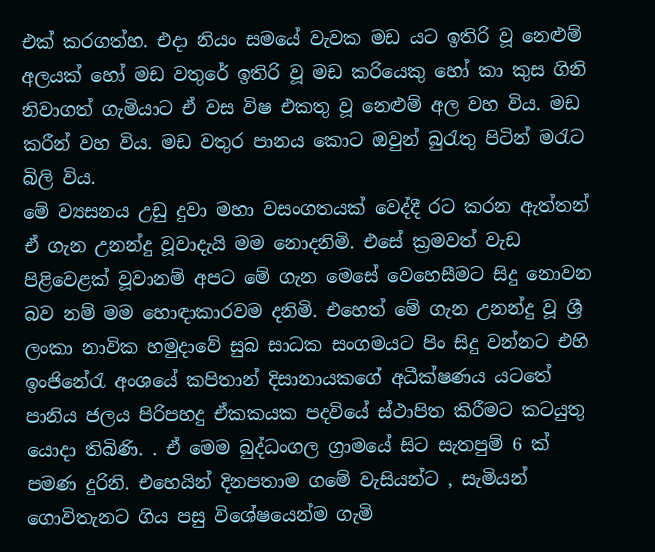එක් කරගත්හ. එදා නියං සමයේ වැවක මඩ යට ඉතිරි වූ නෙළුම් අලයක් හෝ මඩ වතුරේ ඉතිරි වූ මඩ කරියෙකු හෝ කා කුස ගිනි නිවාගත් ගැමියාට ඒ වස විෂ එකතු වූ නෙළුම් අල වහ විය. මඩ කරීන් වහ විය. මඩ වතුර පානය කොට ඔවුන් බුරැතු පිටින් මරැට බිලි විය.
මේ ව්‍යසනය උඩු දුවා මහා වසංගතයක් වෙද්දී රට කරන ඇත්තන් ඒ ගැන උනන්දු වූවාදැයි මම නොදනිමි. එසේ ක්‍රමවත් වැඩ පිළිවෙළක් වූවානම් අපට මේ ගැන මෙසේ වෙහෙසීමට සිදු නොවන බව නම් මම හොඳාකාරවම දනිමි. එහෙත් මේ ගැන උනන්දු වූ ශ්‍රී ලංකා නාවික හමුදාවේ සුබ සාධක සංගමයට පිං සිදු වන්නට එහි ඉංජිනේරැ අංශයේ කපිතාන් දිසානායකගේ අධීක්ෂණය යටතේ පානිය ජලය පිරිපහදු ඒකකයක පදවියේ ස්ථාපිත කිරීමට කටයුතු යොදා තිබිණි. . ඒ මෙම බුද්ධංගල ග්‍රාමයේ සිට සැතපුම් 6 ක් පමණ දුරිනි. එහෙයින් දිනපතාම ගමේ වැසියන්ට , සැමියන් ගොවිතැනට ගිය පසු විශේෂයෙන්ම ගැමි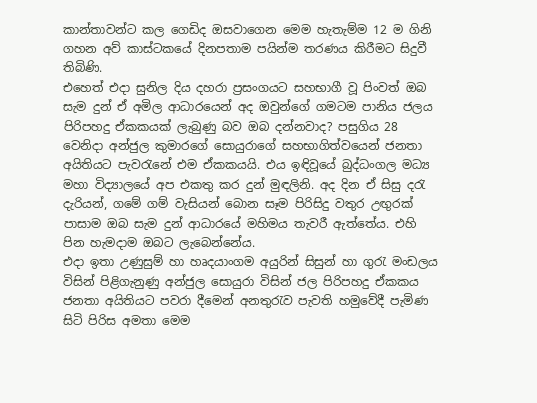කාන්තාවන්ට කල ගෙඩිද ඔසවාගෙන මෙම හැතැම්ම 12 ම ගිනි ගහන අව් කාස්ටකයේ දිනපතාම පයින්ම තරණය කිරීමට සිදුවී තිබිණි.
එහෙත් එදා සුනිල දිය දහරා ප්‍රසංගයට සහභාගී වූ පිංවත් ඔබ සැම දුන් ඒ අමිල ආධාරයෙන් අද ඔවුන්ගේ ගමටම පානිය ජලය පිරිපහදු ඒකකයක් ලැබුණු බව ඔබ දන්නවාද? පසුගිය 28 වෙනිදා අන්ජුල කුමාරගේ සොයුරාගේ සහභාගිත්වයෙන් ජනතා අයිතියට පැවරැනේ එම ඒකකයයි. එය ඉඳිවූයේ බුද්ධංගල මධ්‍ය මහා විද්‍යාලයේ අප එකතු කර දුන් මුඳලිනි. අද දින ඒ සිසු දරැ දැරියන්, ගමේ ගම් වැසියන් බොන සෑම පිරිසිදු වතුර උඟුරක් පාසාම ඔබ සැම දුන් ආධාරයේ මහිමය තැවරී ඇත්තේය. එහි පින හැමදාම ඔබට ලැබෙන්නේය.
එදා ඉතා උණුසුම් හා හෘදයාංගම අයුරින් සිසුන් හා ගුරැ මංඩලය විසින් පිළිගැනුණු අන්ජුල සොයුරා විසින් ජල පිරිපහදු ඒකකය ජනතා අයිතියට පවරා දීමෙන් අනතුරැව පැවති හමුවේදී පැමිණ සිටි පිරිස අමතා මෙම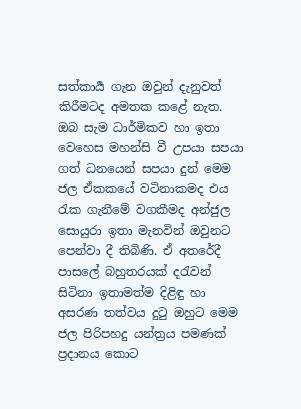සත්කාර්‍ය ගැන ඔවුන් දැනුවත් කිරීමටද අමතක කළේ නැත. ඔබ සැම ධාර්මිකව හා ඉතා වෙහෙස මහන්සි වී උපයා සපයා ගත් ධනයෙන් සපයා දුන් මෙම ජල ඒකකයේ වටිනාකමද එය රැක ගැනීමේ වගකීමද අන්ජුල සොයුරා ඉතා මැනවින් ඔවුනට පෙන්වා දී තිබිණි. ඒ අතරේදී පාසලේ බහුතරයක් දරැවන් සිටිනා ඉතාමත්ම දිළිඳු හා අසරණ තත්වය දුටු ඔහුට මෙම ජල පිරිපහදු යන්ත්‍රය පමණක් ප්‍රදානය කොට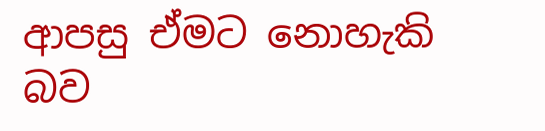ආපසු ඒමට නොහැකි බව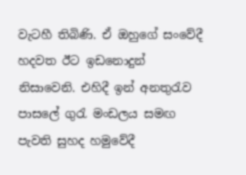වැටහී තිබිණි. ඒ ඔහුගේ සංවේදී හදවත ඊට ඉඩනොදුන් නිසාවෙනි. එහිදී ඉන් අනතුරැව පාසලේ ගුරැ මංඩලය සමඟ පැවති සුහද හමුවේදී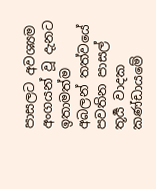පාසලට අවශ්‍යම අංගයන් වූ දැනට ඉතාමත්ම අබලන් තත්වයේ පවතින පාසල් තූර්‍ය වාදක කණ්ඩායමේ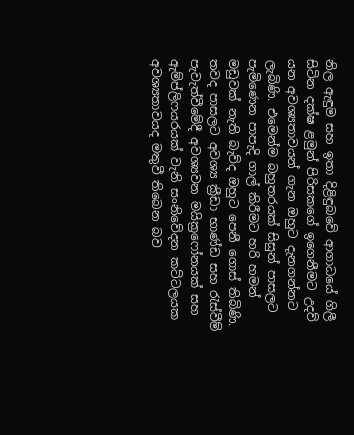නිල ඇඳුම සහ ඉතා දිළිඳුබවේ ආගාධයේ ගිලී සිටින දක්ෂ ළමුන් පිරිසකගේ ඉගෙනීමට උදව් යන අවශ්‍යතාවයන් ගැන ඔහුට දැනගන්නට ලැබිණි. එමෙන්ම බහුතරයක් සිසුන් පාසලට පැමිණෙන පාපැදි ගාල් කිරීමට හරි හමන් මඩුවක් නැති බැව්ද ඔහුට පෙනී ගොස් තිබිණි. තවද පාසලට අවශ්‍ය ක්‍රීඩා භාණ්ඩ සහ රැස්වීම් පැවැත්වීමේදී අවශ්‍යවන මයික්‍රෆෝනයක් සහ ඇම්ප්ලිෆයරයක් වැනි සංනිවේදන කට්ටලයක අවශ්‍යතාවයද මතුවී තිබෙන බව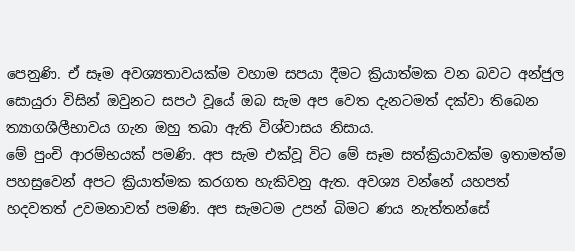පෙනුණි. ඒ සෑම අවශ්‍යතාවයක්ම වහාම සපයා දීමට ක්‍රියාත්මක වන බවට අන්ජුල සොයුරා විසින් ඔවුනට සපථ වූයේ ඔබ සැම අප වෙත දැනටමත් දක්වා තිබෙන ත්‍යාගශීලීභාවය ගැන ඔහු තබා ඇති විශ්වාසය නිසාය.
මේ පුංචි ආරම්භයක් පමණි. අප සැම එක්වූ විට මේ සෑම සත්ක්‍රියාවක්ම ඉතාමත්ම පහසුවෙන් අපට ක්‍රියාත්මක කරගත හැකිවනු ඇත. අවශ්‍ය වන්නේ යහපත් හදවතත් උවමනාවත් පමණි. අප සැමටම උපන් බිමට ණය නැත්තන්සේ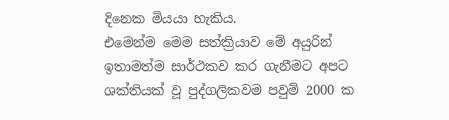දිනෙක මියයා හැකිය.
එමෙන්ම මෙම සත්ක්‍රියාව මේ අයුරින් ඉතාමත්ම සාර්ථකව කර ගැනීමට අපට ශක්තියක් වූ පුද්ගලිකවම පවුම් 2000 ක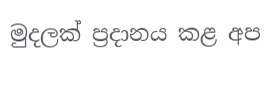මුදලක් ප්‍රදානය කළ අප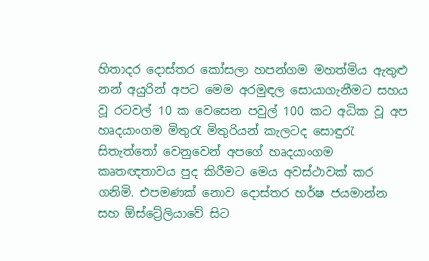හිතාදර දොස්තර කෝසලා හපන්ගම මහත්මිය ඇතුළු නන් අයුරින් අපට මෙම අරමුඳල සොයාගැනීමට සහය වූ රටවල් 10 ක වෙසෙන පවුල් 100 කට අධික වූ අප හෘදයාංගම මිතුරැ මිතුරියන් කැලටද සොඳුරැ සිතැත්තෝ වෙනුවෙන් අපගේ හෘදයාංගම කෘතඥතාවය පුද කිරීමට මෙය අවස්ථාවක් කර ගනිමි. එපමණක් නොව දොස්තර හර්ෂ ජයමාන්න සහ ඕස්ට්‍රේලියාවේ සිට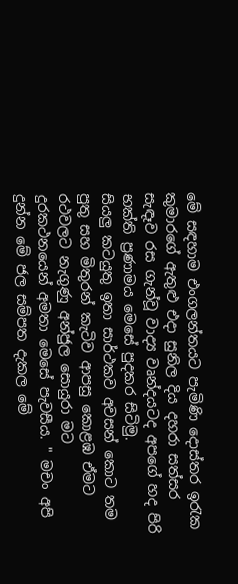මේ සඳහාම එංගලන්තයට පැමිණි දොස්තර ඉරැක කුමාරගේ ඇතුළු එදා සුනිල දිය දහරා සත්සර සැඳෑව රස ගැන්වූ වාද්‍ය වෘන්දයටද අපගේ හද පිරි භක්ති ප්‍රණාමය මෙසේ පුදකර සිටිමු.
සියලු කටයුතු ඉතා සාර්ථකව අවසන් කොට තම පුතු සහ මිතුරන් කැටිව ආපසු කොළඹ ඒමට රථවලට නැගුණු අන්ජුල සොයුරා මට දුරකථනයෙන් අමතා මෙසේ පැවසීය. " මචං අපි දුන්න මේ ජල සම්පත දැකල මේ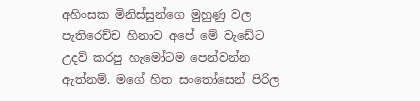අහිංසක මිනිස්සුන්ගෙ මුහුණු වල පැතිරෙච්ච හිනාව අපේ මේ වැඩේට උදව් කරපු හැමෝටම පෙන්වන්න ඇත්නම්. මගේ හිත සංතෝසෙන් පිරිල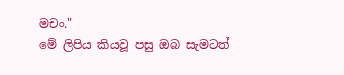මචං."
මේ ලිපිය කියවූ පසු ඔබ සැමටත්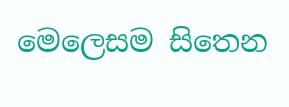මෙලෙසම සිතෙන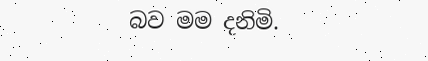බව මම දනිමි.